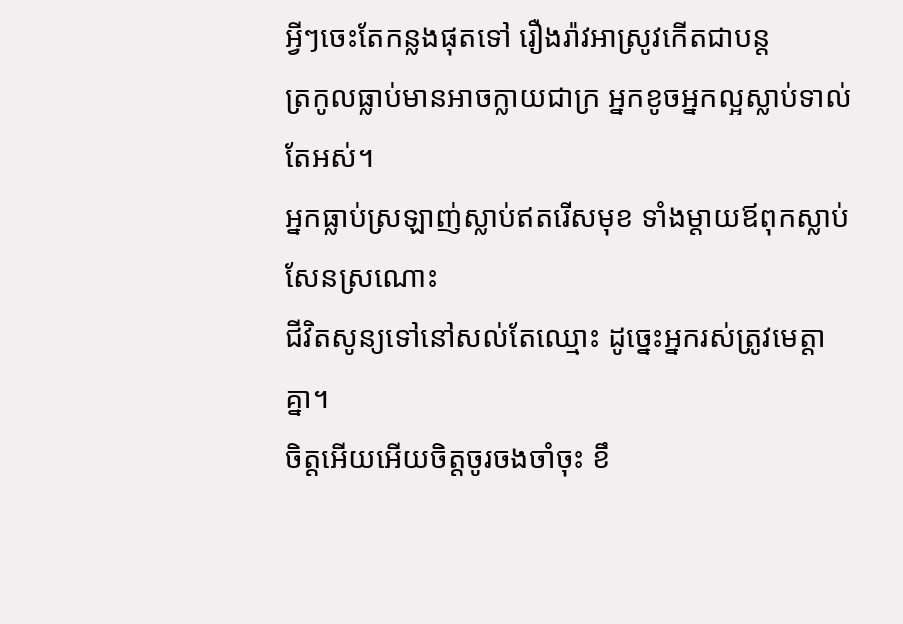អ្វីៗចេះតែកន្លងផុតទៅ រឿងរ៉ាវអាស្រូវកើតជាបន្ត
ត្រកូលធ្លាប់មានអាចក្លាយជាក្រ អ្នកខូចអ្នកល្អស្លាប់ទាល់តែអស់។
អ្នកធ្លាប់ស្រឡាញ់ស្លាប់ឥតរើសមុខ ទាំងម្តាយឪពុកស្លាប់សែនស្រណោះ
ជីវិតសូន្យទៅនៅសល់តែឈ្មោះ ដូច្នេះអ្នករស់ត្រូវមេត្តាគ្នា។
ចិត្តអើយអើយចិត្តចូរចងចាំចុះ ខឹ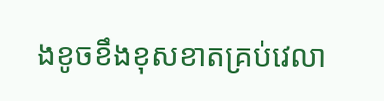ងខូចខឹងខុសខាតគ្រប់វេលា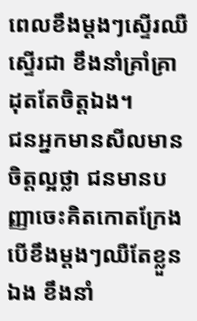ពេលខឹងម្តងៗស្ទើរឈឺស្ទើរជា ខឹងនាំគ្រាំគ្រាដុតតែចិត្តឯង។
ជនអ្នកមានសីលមានចិត្តល្អថ្លា ជនមានបញ្ញាចេះគិតកោតក្រែង
បើខឹងម្តងៗឈឺតែខ្លួនឯង ខឹងនាំ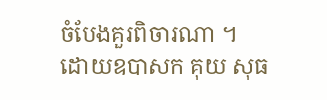ចំបែងគួរពិចារណា ។
ដោយឧបាសក គុយ សុធ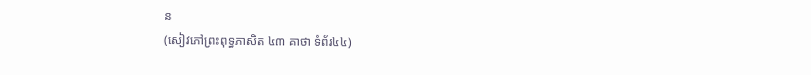ន
(សៀវភៅព្រះពុទ្ធភាសិត ៤៣ គាថា ទំព័រ៤៤)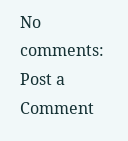No comments:
Post a Comment